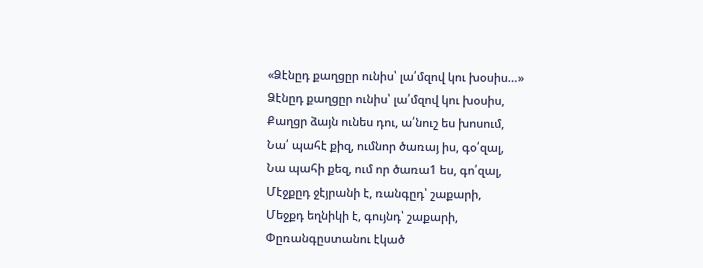«Ձէնըդ քաղցըր ունիս՝ լա՛մզով կու խօսիս…»
Ձէնըդ քաղցըր ունիս՝ լա՛մզով կու խօսիս,
Քաղցր ձայն ունես դու, ա՛նուշ ես խոսում,
Նա՛ պահէ քիզ, ումնոր ծառայ իս, գօ՛զալ,
Նա պահի քեզ, ում որ ծառա1 ես, գո՛զալ,
Մէջքըդ ջէյրանի է, ռանգըդ՝ շաքարի,
Մեջքդ եղնիկի է, գույնդ՝ շաքարի,
Փըռանգըստանու էկած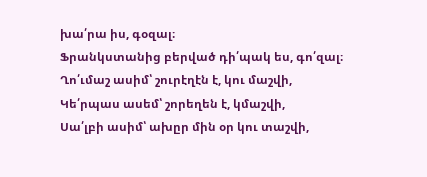խա՛րա իս, գօզալ։
Ֆրանկստանից բերված դի՛պակ ես, գո՛զալ։
Ղո՛ւմաշ ասիմ՝ շուրէղէն է, կու մաշվի,
Կե՛րպաս ասեմ՝ շորեղեն է, կմաշվի,
Սա՛լբի ասիմ՝ ախըր մին օր կու տաշվի,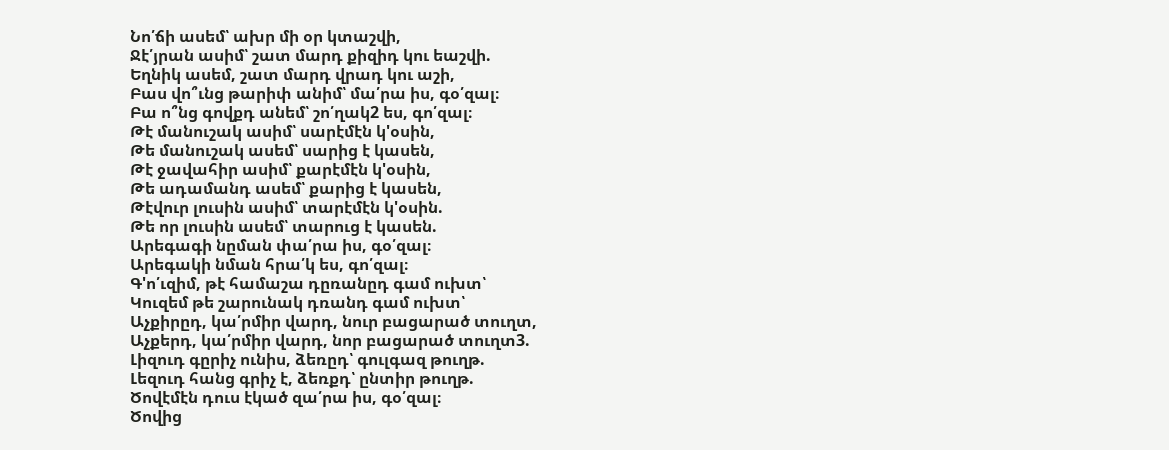Նո՛ճի ասեմ՝ ախր մի օր կտաշվի,
Ջէ՛յրան ասիմ՝ շատ մարդ քիզիդ կու եաշվի.
Եղնիկ ասեմ, շատ մարդ վրադ կու աշի,
Բաս վո՞ւնց թարիփ անիմ՝ մա՛րա իս, գօ՛զալ։
Բա ո՞նց գովքդ անեմ՝ շո՛ղակ2 ես, գո՛զալ։
Թէ մանուշակ ասիմ՝ սարէմէն կ'օսին,
Թե մանուշակ ասեմ՝ սարից է կասեն,
Թէ ջավահիր ասիմ՝ քարէմէն կ'օսին,
Թե ադամանդ ասեմ՝ քարից է կասեն,
Թէվուր լուսին ասիմ՝ տարէմէն կ'օսին.
Թե որ լուսին ասեմ՝ տարուց է կասեն.
Արեգագի նըման փա՛րա իս, գօ՛զալ։
Արեգակի նման հրա՛կ ես, գո՛զալ։
Գ'ո՛ւզիմ, թէ համաշա դըռանըդ գամ ուխտ՝
Կուզեմ թե շարունակ դռանդ գամ ուխտ՝
Աչքիրըդ, կա՛րմիր վարդ, նուր բացարած տուղտ,
Աչքերդ, կա՛րմիր վարդ, նոր բացարած տուղտ3.
Լիզուդ գըրիչ ունիս, ձեռըդ՝ գուլգազ թուղթ.
Լեզուդ հանց գրիչ է, ձեռքդ՝ ընտիր թուղթ.
Ծովէմէն դուս էկած զա՛րա իս, գօ՛զալ։
Ծովից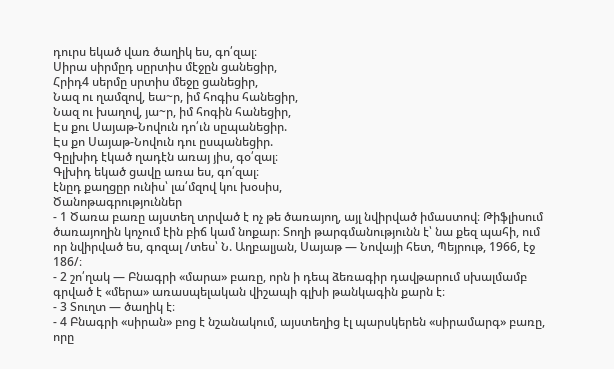դուրս եկած վառ ծաղիկ ես, գո՛զալ։
Սիրա սիրմըդ սըրտիս մէջըն ցանեցիր,
Հրիդ4 սերմը սրտիս մեջը ցանեցիր,
Նազ ու ղամզով, եա~ր, իմ հոգիս հանեցիր,
Նազ ու խաղով, յա~ր, իմ հոգին հանեցիր,
Էս քու Սայաթ-Նովուն դո՛ւն սըպանեցիր.
Էս քո Սայաթ-Նովուն դու ըսպանեցիր.
Գըլխիդ էկած ղադէն առայ յիս, գօ՛զալ։
Գլխիդ եկած ցավը առա ես, գո՛զալ։
էնըդ քաղցըր ունիս՝ լա՛մզով կու խօսիս,
Ծանոթագրություններ
- 1 Ծառա բառը այստեղ տրված է ոչ թե ծառայող, այլ նվիրված իմաստով։ Թիֆլիսում ծառայողին կոչում էին բիճ կամ նոքար։ Տողի թարգմանությունն է՝ նա քեզ պահի, ում որ նվիրված ես, գոզալ /տես՝ Ն. Աղբալյան, Սայաթ — Նովայի հետ, Պեյրութ, 1966, էջ 186/։
- 2 շո՛ղակ — Բնագրի «մարա» բառը, որն ի դեպ ձեռագիր դավթարում սխալմամբ գրված է «մերա» առասպելական վիշապի գլխի թանկագին քարն է։
- 3 Տուղտ — ծաղիկ է։
- 4 Բնագրի «սիրան» բոց է նշանակում, այստեղից էլ պարսկերեն «սիրամարգ» բառը, որը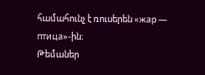համահունչ է ռուսերեն «жар — птица»-ին։
Թեմաներ